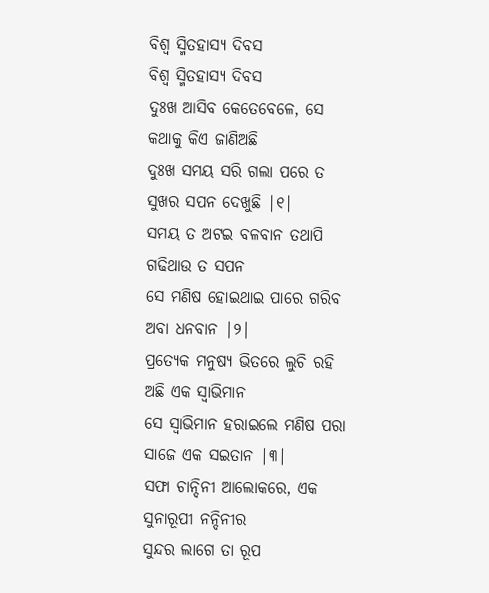ବିଶ୍ୱ ସ୍ମିତହାସ୍ୟ ଦିବସ
ବିଶ୍ୱ ସ୍ମିତହାସ୍ୟ ଦିବସ
ଦୁଃଖ ଆସିବ କେତେବେଳେ, ସେ
କଥାକୁ କିଏ ଜାଣିଅଛି
ଦୁଃଖ ସମୟ ସରି ଗଲା ପରେ ତ
ସୁଖର ସପନ ଦେଖୁଛି |୧|
ସମୟ ତ ଅଟଇ ବଳବାନ ତଥାପି
ଗଢିଥାଉ ତ ସପନ
ସେ ମଣିଷ ହୋଇଥାଇ ପାରେ ଗରିବ
ଅବା ଧନବାନ |୨|
ପ୍ରତ୍ୟେକ ମନୁଷ୍ୟ ଭିତରେ ଲୁଚି ରହି
ଅଛି ଏକ ସ୍ୱାଭିମାନ
ସେ ସ୍ୱାଭିମାନ ହରାଇଲେ ମଣିଷ ପରା
ସାଜେ ଏକ ସଇତାନ |୩|
ସଫା ଚାନ୍ଦିନୀ ଆଲୋକରେ, ଏକ
ସୁନାରୂପୀ ନନ୍ଦିନୀର
ସୁନ୍ଦର ଲାଗେ ତା ରୂପ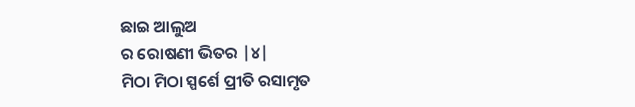ଛାଇ ଆଲୁଅ
ର ରୋଷଣୀ ଭିତର |୪|
ମିଠା ମିଠା ସ୍ପର୍ଶେ ପ୍ରୀତି ରସାମୃତ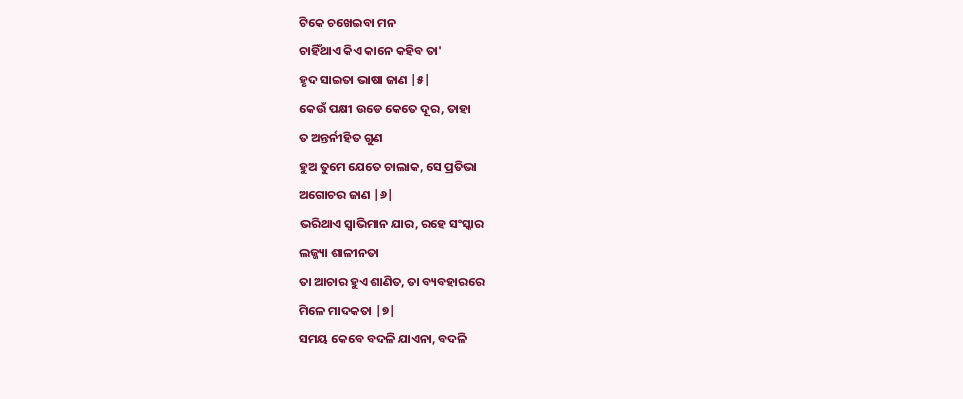ଟିକେ ଚଖେଇବା ମନ
ଚାହିଁଥାଏ କିଏ କାନେ କହିବ ତା'
ହୃଦ ସାଇତା ଭାଷା ଜାଣ |୫|
କେଉଁ ପକ୍ଷୀ ଉଡେ କେତେ ଦୂର, ତାହା
ତ ଅନ୍ତର୍ନୀହିତ ଗୁଣ
ହୁଅ ତୁମେ ଯେତେ ଚାଲାକ, ସେ ପ୍ରତିଭା
ଅଗୋଚର ଜାଣ |୬|
ଭରିଥାଏ ସ୍ୱାଭିମାନ ଯାର, ରହେ ସଂସ୍କାର
ଲଜ୍ଜ୍ୟା ଶାଳୀନତା
ତା ଆଚାର ହୁଏ ଶାଣିତ, ତା ବ୍ୟବହାରରେ
ମିଳେ ମାଦକତା |୭|
ସମୟ କେବେ ବଦଳି ଯାଏନା, ବଦଳି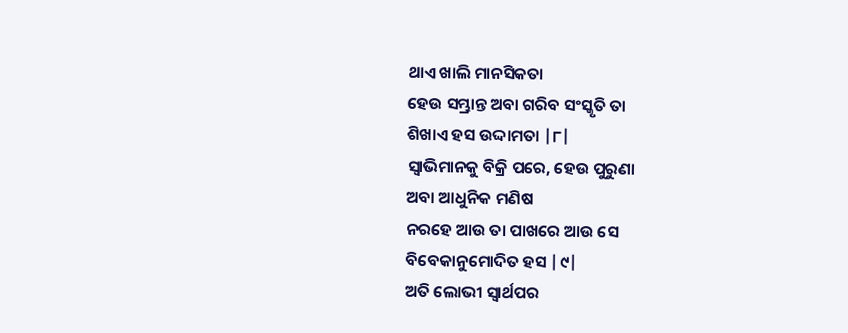ଥାଏ ଖାଲି ମାନସିକତା
ହେଉ ସମ୍ଭ୍ରାନ୍ତ ଅବା ଗରିବ ସଂସ୍କୃତି ତା
ଶିଖାଏ ହସ ଉଦ୍ଦାମତା |୮|
ସ୍ୱାଭିମାନକୁ ବିକ୍ରି ପରେ, ହେଉ ପୁରୁଣା
ଅବା ଆଧୁନିକ ମଣିଷ
ନରହେ ଆଉ ତା ପାଖରେ ଆଉ ସେ
ବିବେକାନୁମୋଦିତ ହସ |୯|
ଅତି ଲୋଭୀ ସ୍ୱାର୍ଥପର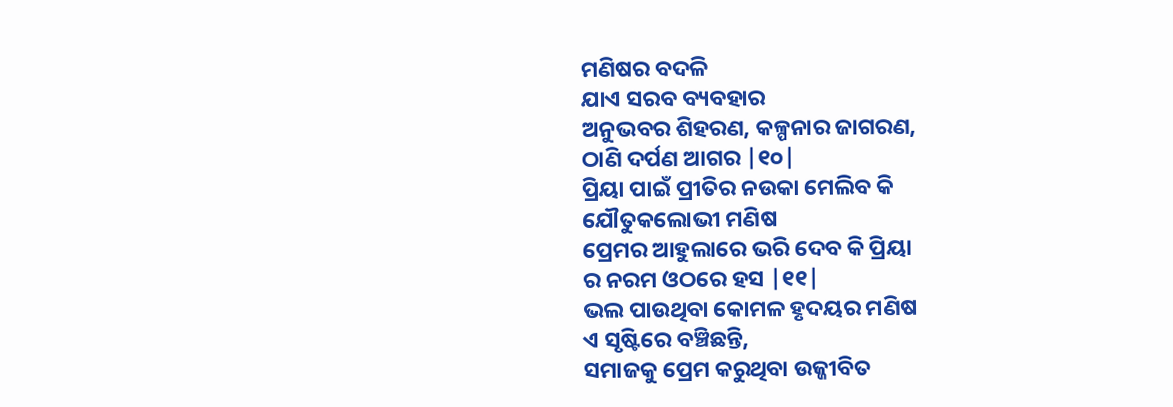ମଣିଷର ବଦଳି
ଯାଏ ସରବ ବ୍ୟବହାର
ଅନୁଭବର ଶିହରଣ, କଳ୍ପନାର ଜାଗରଣ,
ଠାଣି ଦର୍ପଣ ଆଗର |୧୦|
ପ୍ରିୟା ପାଇଁ ପ୍ରୀତିର ନଉକା ମେଲିବ କି
ଯୌତୁକଲୋଭୀ ମଣିଷ
ପ୍ରେମର ଆହୁଲାରେ ଭରି ଦେବ କି ପ୍ରିୟା
ର ନରମ ଓଠରେ ହସ |୧୧|
ଭଲ ପାଉଥିବା କୋମଳ ହୃଦୟର ମଣିଷ
ଏ ସୃଷ୍ଟିରେ ବଞ୍ଚିଛନ୍ତି,
ସମାଜକୁ ପ୍ରେମ କରୁଥିବା ଉଜ୍ଜୀବିତ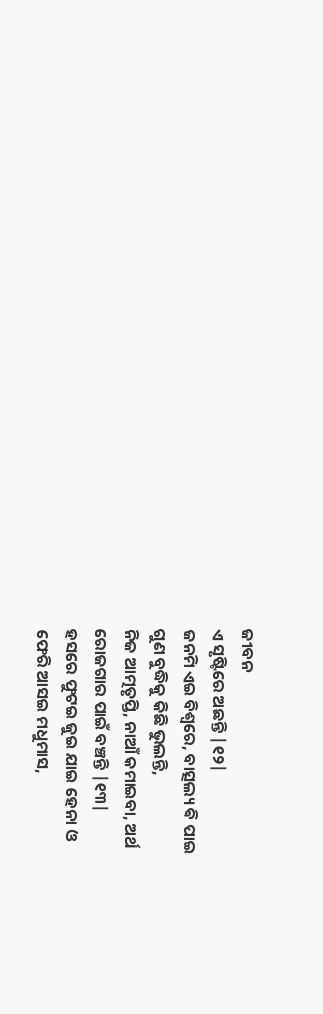ଜୀବନ
ଏ ସୃଷ୍ଟିରେ ଅଛନ୍ତି |୧୨|
ଜନମି ଏଇ ବିଶ୍ୱରେ, ବାତ୍ସଲ୍ୟ ଵି ପାଇ
ଗୁଣ ବୁଦ୍ଧିକୁ କିଛି ଭୁଲନ୍ତି,
ନିଜ ଆତ୍ମତୃପ୍ତି, ନାଆଁ କମାଇବା, ଅର୍ଥ
ରୋଜଗାର ପାଇଁ ବଞ୍ଚନ୍ତି |୧୩|
ହସରେ ଫୁଟଇ ଜୁଇ ଯାଇ ହେନା ଓ
ଫେରି ଆସଇ ମଧୁମାସ,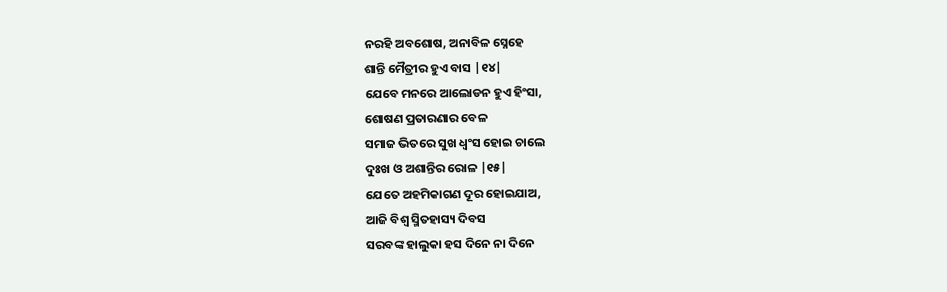ନରହି ଅବଶୋଷ, ଅନାବିଳ ସ୍ନେହେ
ଶାନ୍ତି ମୈତ୍ରୀର ହୁଏ ବାସ |୧୪|
ଯେବେ ମନରେ ଆଲୋଡନ ହୁଏ ହିଂସା,
ଶୋଷଣ ପ୍ରତାରଣାର ବେଳ
ସମାଜ ଭିତରେ ସୁଖ ଧ୍ୱଂସ ହୋଇ ଚାଲେ
ଦୁଃଖ ଓ ଅଶାନ୍ତିର ରୋଳ |୧୫|
ଯେତେ ଅହମିକାଗଣ ଦୂର ହୋଇଯାଅ,
ଆଜି ବିଶ୍ୱ ସ୍ମିତହାସ୍ୟ ଦିବସ
ସରବଙ୍କ ହାଲୁକା ହସ ଦିନେ ନା ଦିନେ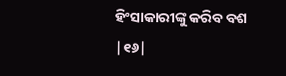ହିଂସାକାରୀଙ୍କୁ କରିବ ବଶ |୧୬|